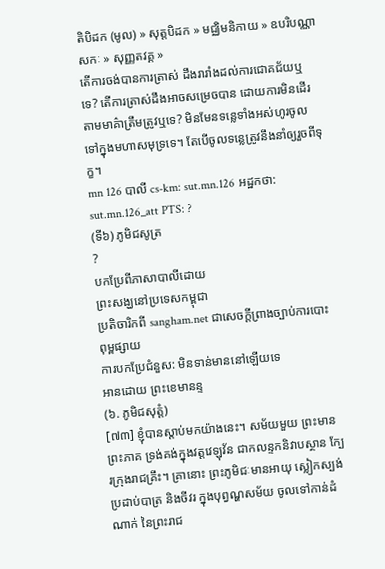តិបិដក (មូល) » សុត្តបិដក » មជ្ឈិមនិកាយ » ឧបរិបណ្ណាសកៈ » សុញ្ញតវគ្គ »
តើការចង់បានការត្រាស់ ដឹងរារាំងដល់ការជោគជ័យឬទេ? តើការត្រាស់ដឹងអាចសម្រេចបាន ដោយការមិនដើរតាមមាគ៌ាត្រឹមត្រូវឬទេ? មិនមែនទន្លេទាំងអស់ហូរចូលទៅក្នុងមហាសមុទ្រទេ។ តែបើចូលទន្លេត្រូវនឹងនាំឲ្យរួចពីទុក្ខ។
mn 126 បាលី cs-km: sut.mn.126 អដ្ឋកថា: sut.mn.126_att PTS: ?
(ទី៦) ភូមិជសូត្រ
?
បកប្រែពីភាសាបាលីដោយ
ព្រះសង្ឃនៅប្រទេសកម្ពុជា
ប្រតិចារិកពី sangham.net ជាសេចក្តីព្រាងច្បាប់ការបោះពុម្ពផ្សាយ
ការបកប្រែជំនួស: មិនទាន់មាននៅឡើយទេ
អានដោយ ព្រះខេមានន្ទ
(៦. ភូមិជសុត្តំ)
[៧៣] ខ្ញុំបានស្តាប់មកយ៉ាងនេះ។ សម័យមួយ ព្រះមានព្រះភាគ ទ្រង់គង់ក្នុងវត្តវេឡុវ័ន ជាកលន្ទកនិវាបស្ថាន ក្បែរក្រុងរាជគ្រឹះ។ គ្រានោះ ព្រះភូមិជៈមានអាយុ ស្លៀកស្បង់ ប្រដាប់បាត្រ និងចីវរ ក្នុងបុព្វណ្ហសម័យ ចូលទៅកាន់ដំណាក់ នៃព្រះរាជ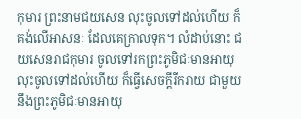កុមារ ព្រះនាមជយសេន លុះចូលទៅដល់ហើយ ក៏គង់លើអាសនៈ ដែលគេក្រាលទុក។ លំដាប់នោះ ជយសេនរាជកុមារ ចូលទៅរកព្រះភូមិជៈមានអាយុ លុះចូលទៅដល់ហើយ ក៏ធ្វើសេចក្តីរីករាយ ជាមួយនឹងព្រះភូមិជៈមានអាយុ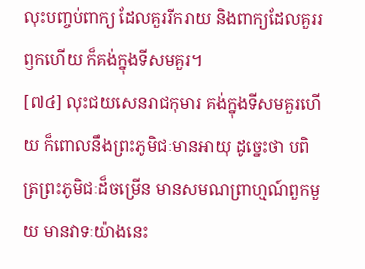លុះបញ្ចប់ពាក្យ ដែលគួររីករាយ និងពាក្យដែលគួររឭកហើយ ក៏គង់ក្នុងទីសមគួរ។
[៧៤] លុះជយសេនរាជកុមារ គង់ក្នុងទីសមគួរហើយ ក៏ពោលនឹងព្រះភូមិជៈមានអាយុ ដូច្នេះថា បពិត្រព្រះភូមិជៈដ៏ចម្រើន មានសមណព្រាហ្មណ៍ពួកមួយ មានវាទៈយ៉ាងនេះ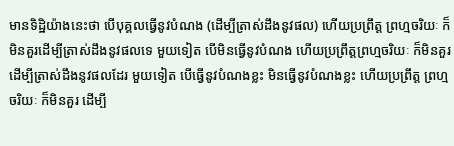មានទិដ្ឋិយ៉ាងនេះថា បើបុគ្គលធ្វើនូវបំណង (ដើម្បីត្រាស់ដឹងនូវផល) ហើយប្រព្រឹត្ត ព្រហ្មចរិយៈ ក៏មិនគួរដើម្បីត្រាស់ដឹងនូវផលទេ មួយទៀត បើមិនធ្វើនូវបំណង ហើយប្រព្រឹត្តព្រហ្មចរិយៈ ក៏មិនគួរដើម្បីត្រាស់ដឹងនូវផលដែរ មួយទៀត បើធ្វើនូវបំណងខ្លះ មិនធ្វើនូវបំណងខ្លះ ហើយប្រព្រឹត្ត ព្រហ្មចរិយៈ ក៏មិនគួរ ដើម្បី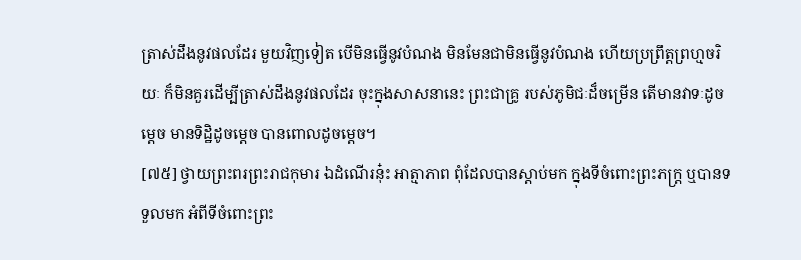ត្រាស់ដឹងនូវផលដែរ មួយវិញទៀត បើមិនធ្វើនូវបំណង មិនមែនជាមិនធ្វើនូវបំណង ហើយប្រព្រឹត្តព្រហ្មចរិយៈ ក៏មិនគួរដើម្បីត្រាស់ដឹងនូវផលដែរ ចុះក្នុងសាសនានេះ ព្រះជាគ្រូ របស់ភូមិជៈដ៏ចម្រើន តើមានវាទៈដូចម្តេច មានទិដ្ឋិដូចម្តេច បានពោលដូចម្តេច។
[៧៥] ថ្វាយព្រះពរព្រះរាជកុមារ ឯដំណើរនុ៎ះ អាត្មាភាព ពុំដែលបានស្តាប់មក ក្នុងទីចំពោះព្រះភក្ត្រ ឬបានទទួលមក អំពីទីចំពោះព្រះ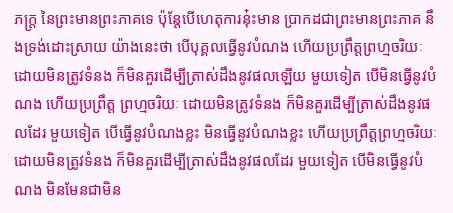ភក្ត្រ នៃព្រះមានព្រះភាគទេ ប៉ុន្តែបើហេតុការនុ៎ះមាន ប្រាកដជាព្រះមានព្រះភាគ នឹងទ្រង់ដោះស្រាយ យ៉ាងនេះថា បើបុគ្គលធ្វើនូវបំណង ហើយប្រព្រឹត្តព្រហ្មចរិយៈ ដោយមិនត្រូវទំនង ក៏មិនគួរដើម្បីត្រាស់ដឹងនូវផលឡើយ មួយទៀត បើមិនធ្វើនូវបំណង ហើយប្រព្រឹត្ត ព្រហ្មចរិយៈ ដោយមិនត្រូវទំនង ក៏មិនគួរដើម្បីត្រាស់ដឹងនូវផលដែរ មួយទៀត បើធ្វើនូវបំណងខ្លះ មិនធ្វើនូវបំណងខ្លះ ហើយប្រព្រឹត្តព្រហ្មចរិយៈ ដោយមិនត្រូវទំនង ក៏មិនគួរដើម្បីត្រាស់ដឹងនូវផលដែរ មួយទៀត បើមិនធ្វើនូវបំណង មិនមែនជាមិន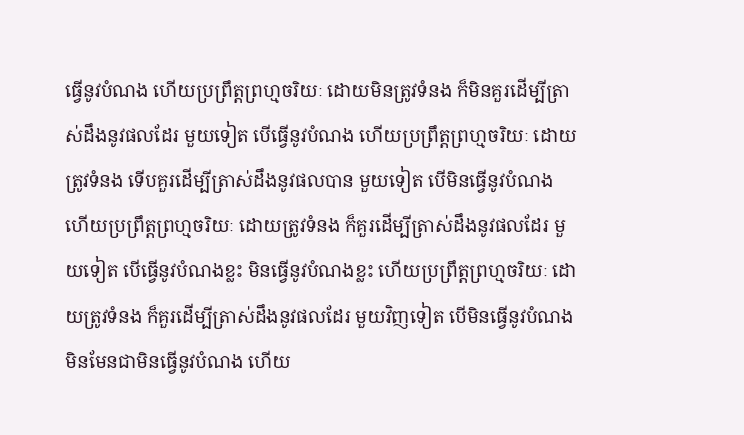ធ្វើនូវបំណង ហើយប្រព្រឹត្តព្រហ្មចរិយៈ ដោយមិនត្រូវទំនង ក៏មិនគួរដើម្បីត្រាស់ដឹងនូវផលដែរ មួយទៀត បើធ្វើនូវបំណង ហើយប្រព្រឹត្តព្រហ្មចរិយៈ ដោយត្រូវទំនង ទើបគួរដើម្បីត្រាស់ដឹងនូវផលបាន មួយទៀត បើមិនធ្វើនូវបំណង ហើយប្រព្រឹត្តព្រហ្មចរិយៈ ដោយត្រូវទំនង ក៏គួរដើម្បីត្រាស់ដឹងនូវផលដែរ មួយទៀត បើធ្វើនូវបំណងខ្លះ មិនធ្វើនូវបំណងខ្លះ ហើយប្រព្រឹត្តព្រហ្មចរិយៈ ដោយត្រូវទំនង ក៏គួរដើម្បីត្រាស់ដឹងនូវផលដែរ មួយវិញទៀត បើមិនធ្វើនូវបំណង មិនមែនជាមិនធ្វើនូវបំណង ហើយ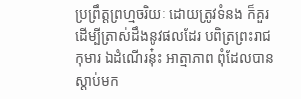ប្រព្រឹត្តព្រហ្មចរិយៈ ដោយត្រូវទំនង ក៏គួរដើម្បីត្រាស់ដឹងនូវផលដែរ បពិត្រព្រះរាជកុមារ ឯដំណើរនុ៎ះ អាត្មាភាព ពុំដែលបានស្តាប់មក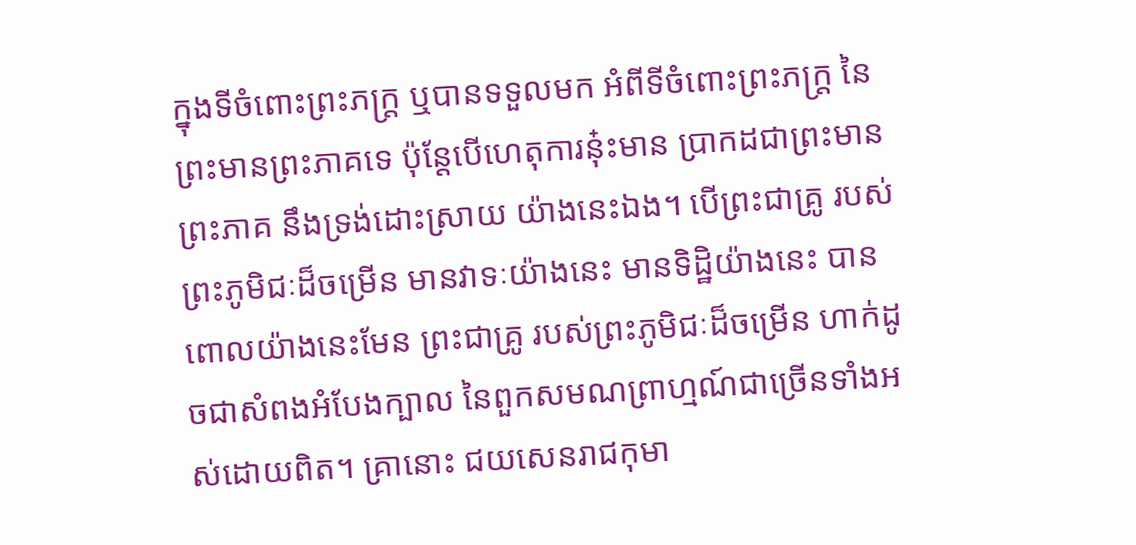ក្នុងទីចំពោះព្រះភក្ត្រ ឬបានទទួលមក អំពីទីចំពោះព្រះភក្ត្រ នៃព្រះមានព្រះភាគទេ ប៉ុន្តែបើហេតុការនុ៎ះមាន ប្រាកដជាព្រះមានព្រះភាគ នឹងទ្រង់ដោះស្រាយ យ៉ាងនេះឯង។ បើព្រះជាគ្រូ របស់ព្រះភូមិជៈដ៏ចម្រើន មានវាទៈយ៉ាងនេះ មានទិដ្ឋិយ៉ាងនេះ បានពោលយ៉ាងនេះមែន ព្រះជាគ្រូ របស់ព្រះភូមិជៈដ៏ចម្រើន ហាក់ដូចជាសំពងអំបែងក្បាល នៃពួកសមណព្រាហ្មណ៍ជាច្រើនទាំងអស់ដោយពិត។ គ្រានោះ ជយសេនរាជកុមា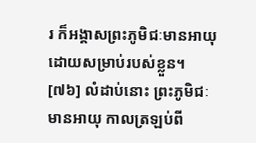រ ក៏អង្គាសព្រះភូមិជៈមានអាយុ ដោយសម្រាប់របស់ខ្លួន។
[៧៦] លំដាប់នោះ ព្រះភូមិជៈមានអាយុ កាលត្រឡប់ពី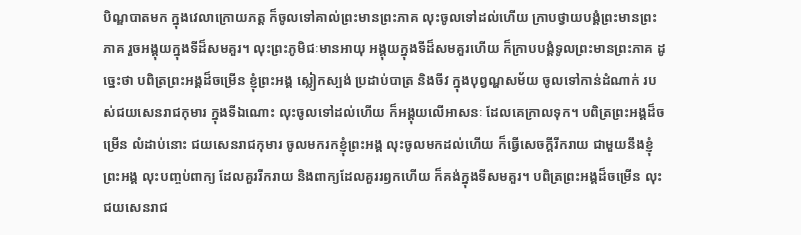បិណ្ឌបាតមក ក្នុងវេលាក្រោយភត្ត ក៏ចូលទៅគាល់ព្រះមានព្រះភាគ លុះចូលទៅដល់ហើយ ក្រាបថ្វាយបង្គំព្រះមានព្រះភាគ រួចអង្គុយក្នុងទីដ៏សមគួរ។ លុះព្រះភូមិជៈមានអាយុ អង្គុយក្នុងទីដ៏សមគួរហើយ ក៏ក្រាបបង្គំទូលព្រះមានព្រះភាគ ដូច្នេះថា បពិត្រព្រះអង្គដ៏ចម្រើន ខ្ញុំព្រះអង្គ ស្លៀកស្បង់ ប្រដាប់បាត្រ និងចីវ ក្នុងបុព្វណ្ហសម័យ ចូលទៅកាន់ដំណាក់ របស់ជយសេនរាជកុមារ ក្នុងទីឯណោះ លុះចូលទៅដល់ហើយ ក៏អង្គុយលើអាសនៈ ដែលគេក្រាលទុក។ បពិត្រព្រះអង្គដ៏ចម្រើន លំដាប់នោះ ជយសេនរាជកុមារ ចូលមករកខ្ញុំព្រះអង្គ លុះចូលមកដល់ហើយ ក៏ធ្វើសេចក្តីរីករាយ ជាមួយនឹងខ្ញុំព្រះអង្គ លុះបញ្ចប់ពាក្យ ដែលគួររីករាយ និងពាក្យដែលគួររឭកហើយ ក៏គង់ក្នុងទីសមគួរ។ បពិត្រព្រះអង្គដ៏ចម្រើន លុះជយសេនរាជ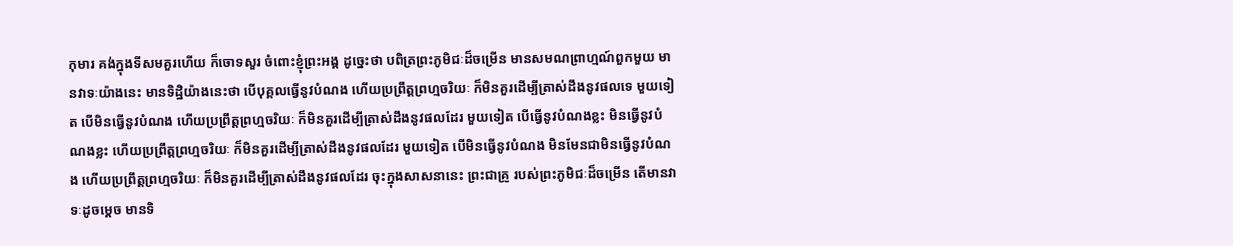កុមារ គង់ក្នុងទីសមគួរហើយ ក៏ចោទសួរ ចំពោះខ្ញុំព្រះអង្គ ដូច្នេះថា បពិត្រព្រះភូមិជៈដ៏ចម្រើន មានសមណព្រាហ្មណ៍ពួកមួយ មានវាទៈយ៉ាងនេះ មានទិដ្ឋិយ៉ាងនេះថា បើបុគ្គលធ្វើនូវបំណង ហើយប្រព្រឹត្តព្រហ្មចរិយៈ ក៏មិនគួរដើម្បីត្រាស់ដឹងនូវផលទេ មួយទៀត បើមិនធ្វើនូវបំណង ហើយប្រព្រឹត្តព្រហ្មចរិយៈ ក៏មិនគួរដើម្បីត្រាស់ដឹងនូវផលដែរ មួយទៀត បើធ្វើនូវបំណងខ្លះ មិនធ្វើនូវបំណងខ្លះ ហើយប្រព្រឹត្តព្រហ្មចរិយៈ ក៏មិនគួរដើម្បីត្រាស់ដឹងនូវផលដែរ មួយទៀត បើមិនធ្វើនូវបំណង មិនមែនជាមិនធ្វើនូវបំណង ហើយប្រព្រឹត្តព្រហ្មចរិយៈ ក៏មិនគួរដើម្បីត្រាស់ដឹងនូវផលដែរ ចុះក្នុងសាសនានេះ ព្រះជាគ្រូ របស់ព្រះភូមិជៈដ៏ចម្រើន តើមានវាទៈដូចម្តេច មានទិ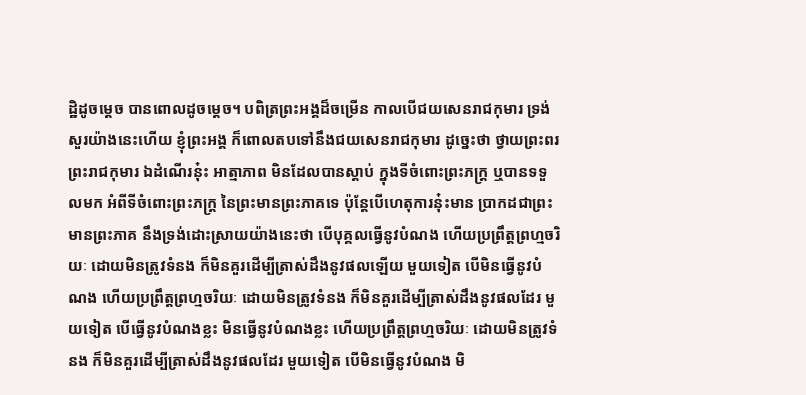ដ្ឋិដូចម្តេច បានពោលដូចម្តេច។ បពិត្រព្រះអង្គដ៏ចម្រើន កាលបើជយសេនរាជកុមារ ទ្រង់សួរយ៉ាងនេះហើយ ខ្ញុំព្រះអង្គ ក៏ពោលតបទៅនឹងជយសេនរាជកុមារ ដូច្នេះថា ថ្វាយព្រះពរ ព្រះរាជកុមារ ឯដំណើរនុ៎ះ អាត្មាភាព មិនដែលបានស្តាប់ ក្នុងទីចំពោះព្រះភក្ត្រ ឬបានទទួលមក អំពីទីចំពោះព្រះភក្ត្រ នៃព្រះមានព្រះភាគទេ ប៉ុន្តែបើហេតុការនុ៎ះមាន ប្រាកដជាព្រះមានព្រះភាគ នឹងទ្រង់ដោះស្រាយយ៉ាងនេះថា បើបុគ្គលធ្វើនូវបំណង ហើយប្រព្រឹត្តព្រហ្មចរិយៈ ដោយមិនត្រូវទំនង ក៏មិនគួរដើម្បីត្រាស់ដឹងនូវផលឡើយ មួយទៀត បើមិនធ្វើនូវបំណង ហើយប្រព្រឹត្តព្រហ្មចរិយៈ ដោយមិនត្រូវទំនង ក៏មិនគួរដើម្បីត្រាស់ដឹងនូវផលដែរ មួយទៀត បើធ្វើនូវបំណងខ្លះ មិនធ្វើនូវបំណងខ្លះ ហើយប្រព្រឹត្តព្រហ្មចរិយៈ ដោយមិនត្រូវទំនង ក៏មិនគួរដើម្បីត្រាស់ដឹងនូវផលដែរ មួយទៀត បើមិនធ្វើនូវបំណង មិ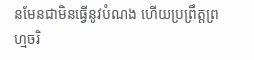នមែនជាមិនធ្វើនូវបំណង ហើយប្រព្រឹត្តព្រហ្មចរិ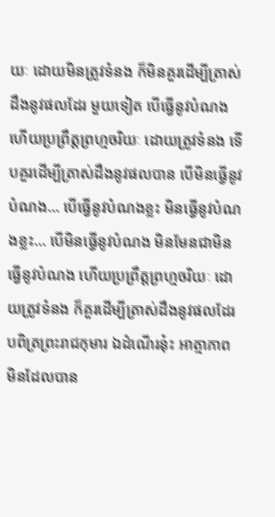យៈ ដោយមិនត្រូវទំនង ក៏មិនគួរដើម្បីត្រាស់ដឹងនូវផលដែរ មួយទៀត បើធ្វើនូវបំណង ហើយប្រព្រឹត្តព្រហ្មចរិយៈ ដោយត្រូវទំនង ទើបគួរដើម្បីត្រាស់ដឹងនូវផលបាន បើមិនធ្វើនូវបំណង… បើធ្វើនូវបំណងខ្លះ មិនធ្វើនូវបំណងខ្លះ… បើមិនធ្វើនូវបំណង មិនមែនជាមិនធ្វើនូវបំណង ហើយប្រព្រឹត្តព្រហ្មចរិយៈ ដោយត្រូវទំនង ក៏គួរដើម្បីត្រាស់ដឹងនូវផលដែរ បពិត្រព្រះរាជកុមារ ឯដំណើរនុ៎ះ អាត្មាភាព មិនដែលបាន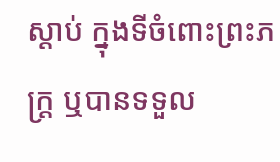ស្តាប់ ក្នុងទីចំពោះព្រះភក្ត្រ ឬបានទទួល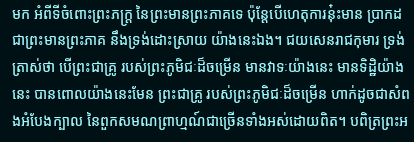មក អំពីទីចំពោះព្រះភក្ត្រ នៃព្រះមានព្រះភាគទេ ប៉ុន្តែបើហេតុការនុ៎ះមាន ប្រាកដជាព្រះមានព្រះភាគ នឹងទ្រង់ដោះស្រាយ យ៉ាងនេះឯង។ ជយសេនរាជកុមារ ទ្រង់ត្រាស់ថា បើព្រះជាគ្រូ របស់ព្រះភូមិជៈដ៏ចម្រើន មានវាទៈយ៉ាងនេះ មានទិដ្ឋិយ៉ាងនេះ បានពោលយ៉ាងនេះមែន ព្រះជាគ្រូ របស់ព្រះភូមិជៈដ៏ចម្រើន ហាក់ដូចជាសំពងអំបែងក្បាល នៃពួកសមណព្រាហ្មណ៍ជាច្រើនទាំងអស់ដោយពិត។ បពិត្រព្រះអ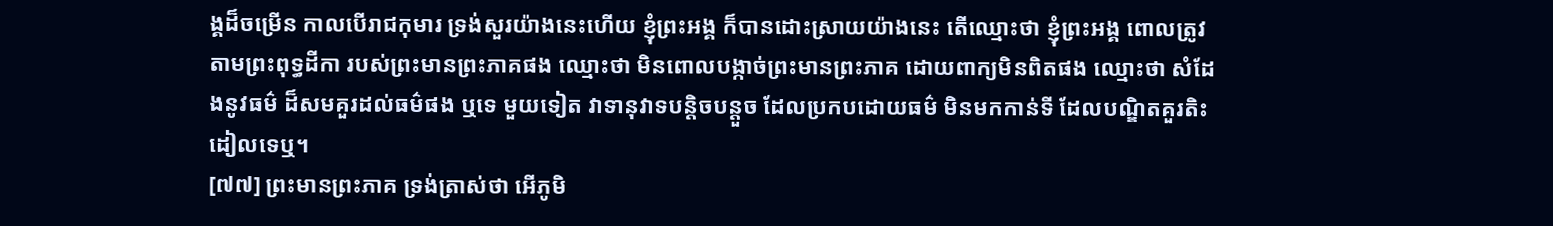ង្គដ៏ចម្រើន កាលបើរាជកុមារ ទ្រង់សួរយ៉ាងនេះហើយ ខ្ញុំព្រះអង្គ ក៏បានដោះស្រាយយ៉ាងនេះ តើឈ្មោះថា ខ្ញុំព្រះអង្គ ពោលត្រូវតាមព្រះពុទ្ធដីកា របស់ព្រះមានព្រះភាគផង ឈ្មោះថា មិនពោលបង្កាច់ព្រះមានព្រះភាគ ដោយពាក្យមិនពិតផង ឈ្មោះថា សំដែងនូវធម៌ ដ៏សមគួរដល់ធម៌ផង ឬទេ មួយទៀត វាទានុវាទបន្តិចបន្តួច ដែលប្រកបដោយធម៌ មិនមកកាន់ទី ដែលបណ្ឌិតគួរតិះដៀលទេឬ។
[៧៧] ព្រះមានព្រះភាគ ទ្រង់ត្រាស់ថា អើភូមិ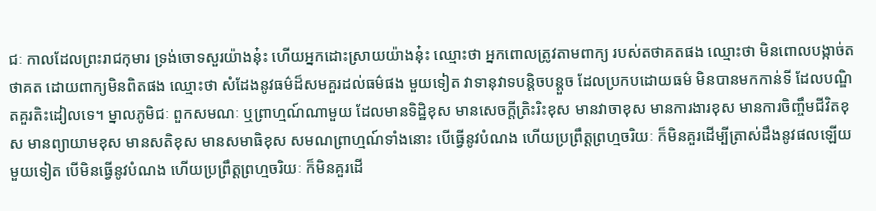ជៈ កាលដែលព្រះរាជកុមារ ទ្រង់ចោទសួរយ៉ាងនុ៎ះ ហើយអ្នកដោះស្រាយយ៉ាងនុ៎ះ ឈ្មោះថា អ្នកពោលត្រូវតាមពាក្យ របស់តថាគតផង ឈ្មោះថា មិនពោលបង្កាច់តថាគត ដោយពាក្យមិនពិតផង ឈ្មោះថា សំដែងនូវធម៌ដ៏សមគួរដល់ធម៌ផង មួយទៀត វាទានុវាទបន្តិចបន្តួច ដែលប្រកបដោយធម៌ មិនបានមកកាន់ទី ដែលបណ្ឌិតគួរតិះដៀលទេ។ ម្នាលភូមិជៈ ពួកសមណៈ ឬព្រាហ្មណ៍ណាមួយ ដែលមានទិដ្ឋិខុស មានសេចក្តីត្រិះរិះខុស មានវាចាខុស មានការងារខុស មានការចិញ្ចឹមជីវិតខុស មានព្យាយាមខុស មានសតិខុស មានសមាធិខុស សមណព្រាហ្មណ៍ទាំងនោះ បើធ្វើនូវបំណង ហើយប្រព្រឹត្តព្រហ្មចរិយៈ ក៏មិនគួរដើម្បីត្រាស់ដឹងនូវផលឡើយ មួយទៀត បើមិនធ្វើនូវបំណង ហើយប្រព្រឹត្តព្រហ្មចរិយៈ ក៏មិនគួរដើ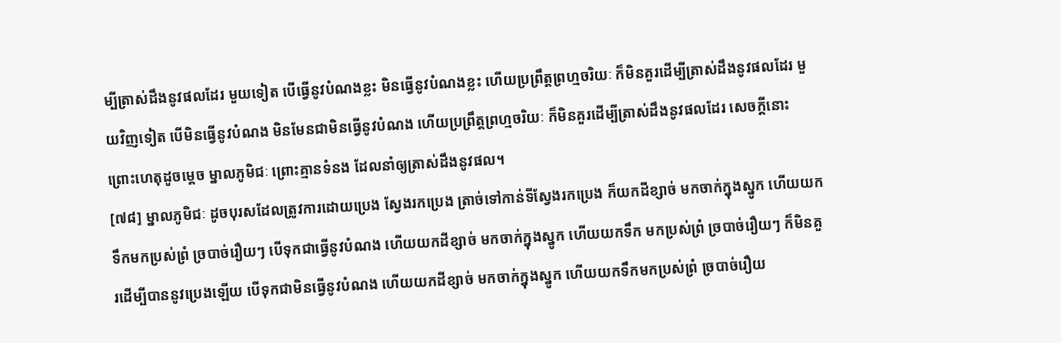ម្បីត្រាស់ដឹងនូវផលដែរ មួយទៀត បើធ្វើនូវបំណងខ្លះ មិនធ្វើនូវបំណងខ្លះ ហើយប្រព្រឹត្តព្រហ្មចរិយៈ ក៏មិនគួរដើម្បីត្រាស់ដឹងនូវផលដែរ មួយវិញទៀត បើមិនធ្វើនូវបំណង មិនមែនជាមិនធ្វើនូវបំណង ហើយប្រព្រឹត្តព្រហ្មចរិយៈ ក៏មិនគួរដើម្បីត្រាស់ដឹងនូវផលដែរ សេចក្តីនោះ ព្រោះហេតុដូចម្តេច ម្នាលភូមិជៈ ព្រោះគ្មានទំនង ដែលនាំឲ្យត្រាស់ដឹងនូវផល។
[៧៨] ម្នាលភូមិជៈ ដូចបុរសដែលត្រូវការដោយប្រេង ស្វែងរកប្រេង ត្រាច់ទៅកាន់ទីស្វែងរកប្រេង ក៏យកដីខ្សាច់ មកចាក់ក្នុងស្នូក ហើយយកទឹកមកប្រស់ព្រំ ច្របាច់រឿយៗ បើទុកជាធ្វើនូវបំណង ហើយយកដីខ្សាច់ មកចាក់ក្នុងស្នូក ហើយយកទឹក មកប្រស់ព្រំ ច្របាច់រឿយៗ ក៏មិនគួរដើម្បីបាននូវប្រេងឡើយ បើទុកជាមិនធ្វើនូវបំណង ហើយយកដីខ្សាច់ មកចាក់ក្នុងស្នូក ហើយយកទឹកមកប្រស់ព្រំ ច្របាច់រឿយ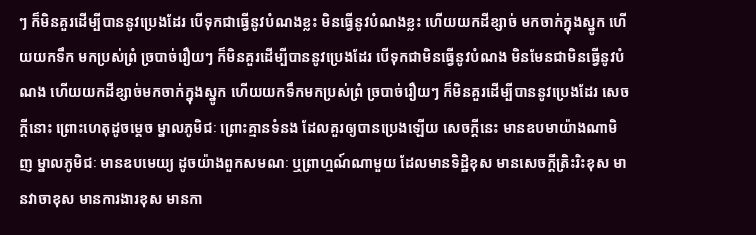ៗ ក៏មិនគួរដើម្បីបាននូវប្រេងដែរ បើទុកជាធ្វើនូវបំណងខ្លះ មិនធ្វើនូវបំណងខ្លះ ហើយយកដីខ្សាច់ មកចាក់ក្នុងស្នូក ហើយយកទឹក មកប្រស់ព្រំ ច្របាច់រឿយៗ ក៏មិនគួរដើម្បីបាននូវប្រេងដែរ បើទុកជាមិនធ្វើនូវបំណង មិនមែនជាមិនធ្វើនូវបំណង ហើយយកដីខ្សាច់មកចាក់ក្នុងស្នូក ហើយយកទឹកមកប្រស់ព្រំ ច្របាច់រឿយៗ ក៏មិនគួរដើម្បីបាននូវប្រេងដែរ សេចក្តីនោះ ព្រោះហេតុដូចម្តេច ម្នាលភូមិជៈ ព្រោះគ្មានទំនង ដែលគួរឲ្យបានប្រេងឡើយ សេចក្តីនេះ មានឧបមាយ៉ាងណាមិញ ម្នាលភូមិជៈ មានឧបមេយ្យ ដូចយ៉ាងពួកសមណៈ ឬព្រាហ្មណ៍ណាមួយ ដែលមានទិដ្ឋិខុស មានសេចក្តីត្រិះរិះខុស មានវាចាខុស មានការងារខុស មានកា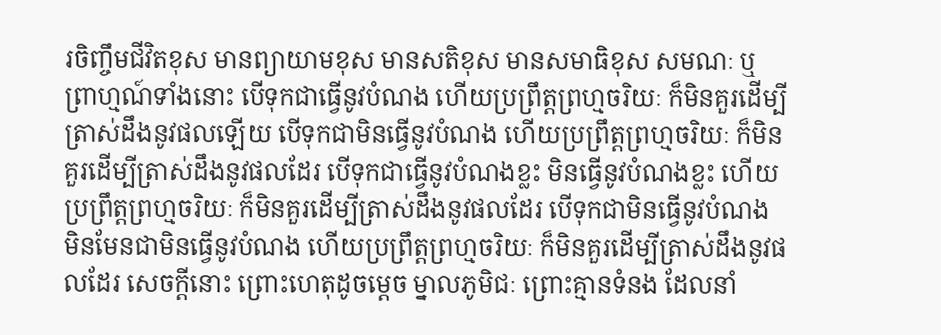រចិញ្ចឹមជីវិតខុស មានព្យាយាមខុស មានសតិខុស មានសមាធិខុស សមណៈ ឬព្រាហ្មណ៍ទាំងនោះ បើទុកជាធ្វើនូវបំណង ហើយប្រព្រឹត្តព្រហ្មចរិយៈ ក៏មិនគួរដើម្បីត្រាស់ដឹងនូវផលឡើយ បើទុកជាមិនធ្វើនូវបំណង ហើយប្រព្រឹត្តព្រហ្មចរិយៈ ក៏មិនគួរដើម្បីត្រាស់ដឹងនូវផលដែរ បើទុកជាធ្វើនូវបំណងខ្លះ មិនធ្វើនូវបំណងខ្លះ ហើយប្រព្រឹត្តព្រហ្មចរិយៈ ក៏មិនគួរដើម្បីត្រាស់ដឹងនូវផលដែរ បើទុកជាមិនធ្វើនូវបំណង មិនមែនជាមិនធ្វើនូវបំណង ហើយប្រព្រឹត្តព្រហ្មចរិយៈ ក៏មិនគួរដើម្បីត្រាស់ដឹងនូវផលដែរ សេចក្តីនោះ ព្រោះហេតុដូចម្តេច ម្នាលភូមិជៈ ព្រោះគ្មានទំនង ដែលនាំ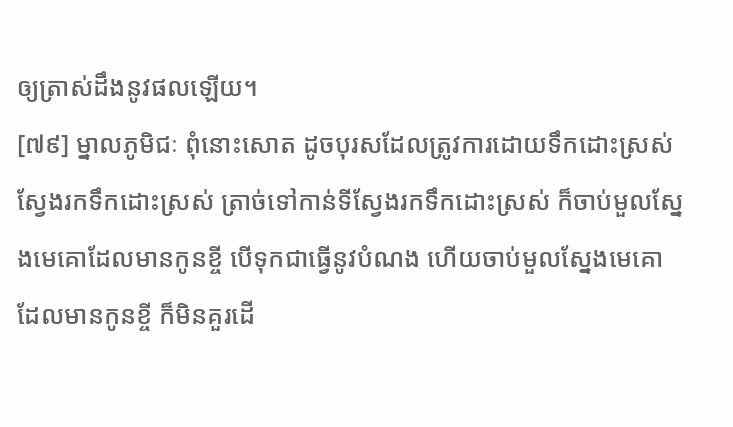ឲ្យត្រាស់ដឹងនូវផលឡើយ។
[៧៩] ម្នាលភូមិជៈ ពុំនោះសោត ដូចបុរសដែលត្រូវការដោយទឹកដោះស្រស់ ស្វែងរកទឹកដោះស្រស់ ត្រាច់ទៅកាន់ទីស្វែងរកទឹកដោះស្រស់ ក៏ចាប់មួលស្នែងមេគោដែលមានកូនខ្ចី បើទុកជាធ្វើនូវបំណង ហើយចាប់មួលស្នែងមេគោ ដែលមានកូនខ្ចី ក៏មិនគួរដើ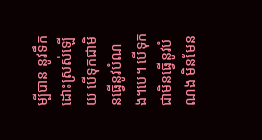ម្បីបាន នូវទឹកដោះស្រស់ឡើយ បើទុកជាមិនធ្វើនូវបំណង។បេ។ បើទុកជាមិនធ្វើនូវបំណង មិនមែន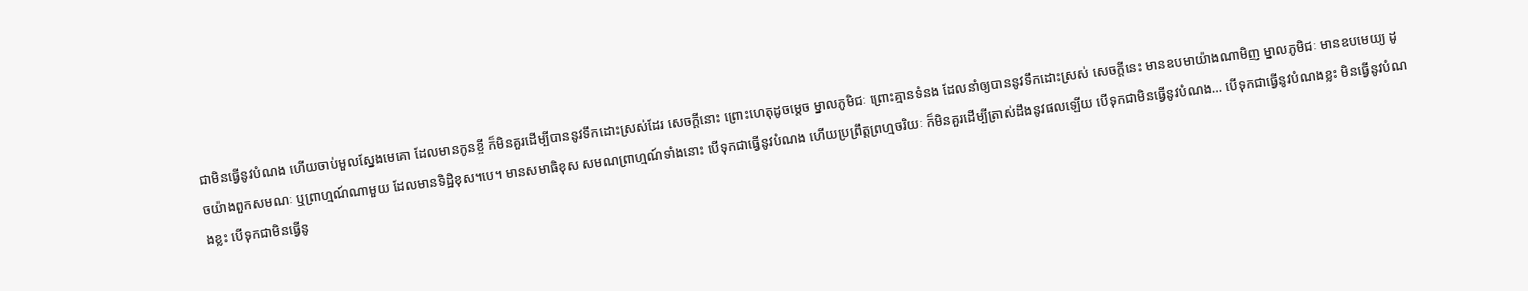ជាមិនធ្វើនូវបំណង ហើយចាប់មួលស្នែងមេគោ ដែលមានកូនខ្ចី ក៏មិនគួរដើម្បីបាននូវទឹកដោះស្រស់ដែរ សេចក្តីនោះ ព្រោះហេតុដូចម្តេច ម្នាលភូមិជៈ ព្រោះគ្មានទំនង ដែលនាំឲ្យបាននូវទឹកដោះស្រស់ សេចក្តីនេះ មានឧបមាយ៉ាងណាមិញ ម្នាលភូមិជៈ មានឧបមេយ្យ ដូចយ៉ាងពួកសមណៈ ឬព្រាហ្មណ៍ណាមួយ ដែលមានទិដ្ឋិខុស។បេ។ មានសមាធិខុស សមណព្រាហ្មណ៍ទាំងនោះ បើទុកជាធ្វើនូវបំណង ហើយប្រព្រឹត្តព្រហ្មចរិយៈ ក៏មិនគួរដើម្បីត្រាស់ដឹងនូវផលឡើយ បើទុកជាមិនធ្វើនូវបំណង… បើទុកជាធ្វើនូវបំណងខ្លះ មិនធ្វើនូវបំណងខ្លះ បើទុកជាមិនធ្វើនូ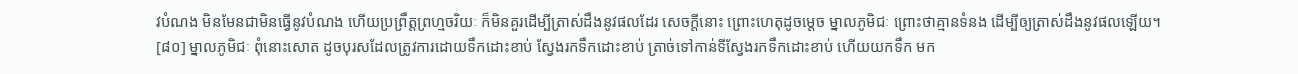វបំណង មិនមែនជាមិនធ្វើនូវបំណង ហើយប្រព្រឹត្តព្រហ្មចរិយៈ ក៏មិនគួរដើម្បីត្រាស់ដឹងនូវផលដែរ សេចក្តីនោះ ព្រោះហេតុដូចម្តេច ម្នាលភូមិជៈ ព្រោះថាគ្មានទំនង ដើម្បីឲ្យត្រាស់ដឹងនូវផលឡើយ។
[៨០] ម្នាលភូមិជៈ ពុំនោះសោត ដូចបុរសដែលត្រូវការដោយទឹកដោះខាប់ ស្វែងរកទឹកដោះខាប់ ត្រាច់ទៅកាន់ទីស្វែងរកទឹកដោះខាប់ ហើយយកទឹក មក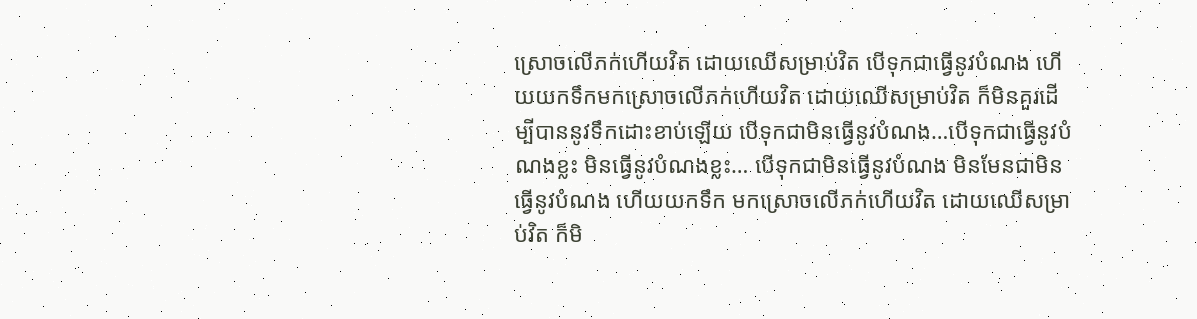ស្រោចលើភក់ហើយវិត ដោយឈើសម្រាប់វិត បើទុកជាធ្វើនូវបំណង ហើយយកទឹកមកស្រោចលើភក់ហើយវិត ដោយឈើសម្រាប់វិត ក៏មិនគួរដើម្បីបាននូវទឹកដោះខាប់ឡើយ បើទុកជាមិនធ្វើនូវបំណង…បើទុកជាធ្វើនូវបំណងខ្លះ មិនធ្វើនូវបំណងខ្លះ… បើទុកជាមិនធ្វើនូវបំណង មិនមែនជាមិនធ្វើនូវបំណង ហើយយកទឹក មកស្រោចលើភក់ហើយវិត ដោយឈើសម្រាប់វិត ក៏មិ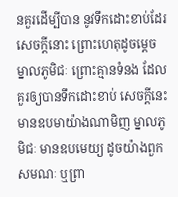នគួរដើម្បីបាន នូវទឹកដោះខាប់ដែរ សេចក្តីនោះ ព្រោះហេតុដូចម្តេច ម្នាលភូមិជៈ ព្រោះគ្មានទំនង ដែលគួរឲ្យបានទឹកដោះខាប់ សេចក្តីនេះ មានឧបមាយ៉ាងណាមិញ ម្នាលភូមិជៈ មានឧបមេយ្យ ដូចយ៉ាងពួកសមណៈ ឬព្រា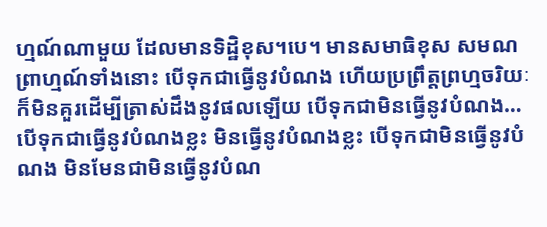ហ្មណ៍ណាមួយ ដែលមានទិដ្ឋិខុស។បេ។ មានសមាធិខុស សមណព្រាហ្មណ៍ទាំងនោះ បើទុកជាធ្វើនូវបំណង ហើយប្រព្រឹត្តព្រហ្មចរិយៈ ក៏មិនគួរដើម្បីត្រាស់ដឹងនូវផលឡើយ បើទុកជាមិនធ្វើនូវបំណង… បើទុកជាធ្វើនូវបំណងខ្លះ មិនធ្វើនូវបំណងខ្លះ បើទុកជាមិនធ្វើនូវបំណង មិនមែនជាមិនធ្វើនូវបំណ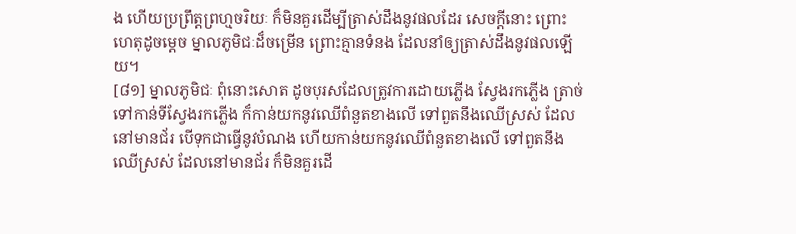ង ហើយប្រព្រឹត្តព្រហ្មចរិយៈ ក៏មិនគួរដើម្បីត្រាស់ដឹងនូវផលដែរ សេចក្តីនោះ ព្រោះហេតុដូចម្តេច ម្នាលភូមិជៈដ៏ចម្រើន ព្រោះគ្មានទំនង ដែលនាំឲ្យត្រាស់ដឹងនូវផលឡើយ។
[៨១] ម្នាលភូមិជៈ ពុំនោះសោត ដូចបុរសដែលត្រូវការដោយភ្លើង ស្វែងរកភ្លើង ត្រាច់ទៅកាន់ទីស្វែងរកភ្លើង ក៏កាន់យកនូវឈើពំនួតខាងលើ ទៅពួតនឹងឈើស្រស់ ដែលនៅមានជ័រ បើទុកជាធ្វើនូវបំណង ហើយកាន់យកនូវឈើពំនួតខាងលើ ទៅពួតនឹងឈើស្រស់ ដែលនៅមានជ័រ ក៏មិនគួរដើ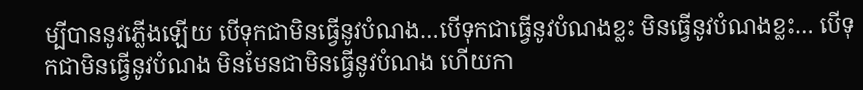ម្បីបាននូវភ្លើងឡើយ បើទុកជាមិនធ្វើនូវបំណង…បើទុកជាធ្វើនូវបំណងខ្លះ មិនធ្វើនូវបំណងខ្លះ… បើទុកជាមិនធ្វើនូវបំណង មិនមែនជាមិនធ្វើនូវបំណង ហើយកា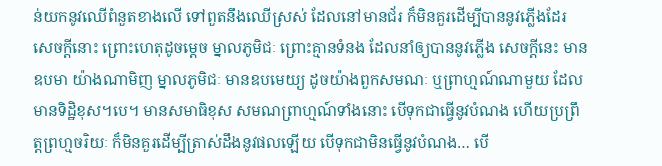ន់យកនូវឈើពំនួតខាងលើ ទៅពួតនឹងឈើស្រស់ ដែលនៅមានជ័រ ក៏មិនគួរដើម្បីបាននូវភ្លើងដែរ សេចក្តីនោះ ព្រោះហេតុដូចម្តេច ម្នាលភូមិជៈ ព្រោះគ្មានទំនង ដែលនាំឲ្យបាននូវភ្លើង សេចក្តីនេះ មានឧបមា យ៉ាងណាមិញ ម្នាលភូមិជៈ មានឧបមេយ្យ ដូចយ៉ាងពួកសមណៈ ឬព្រាហ្មណ៍ណាមួយ ដែលមានទិដ្ឋិខុស។បេ។ មានសមាធិខុស សមណព្រាហ្មណ៍ទាំងនោះ បើទុកជាធ្វើនូវបំណង ហើយប្រព្រឹត្តព្រហ្មចរិយៈ ក៏មិនគួរដើម្បីត្រាស់ដឹងនូវផលឡើយ បើទុកជាមិនធ្វើនូវបំណង… បើ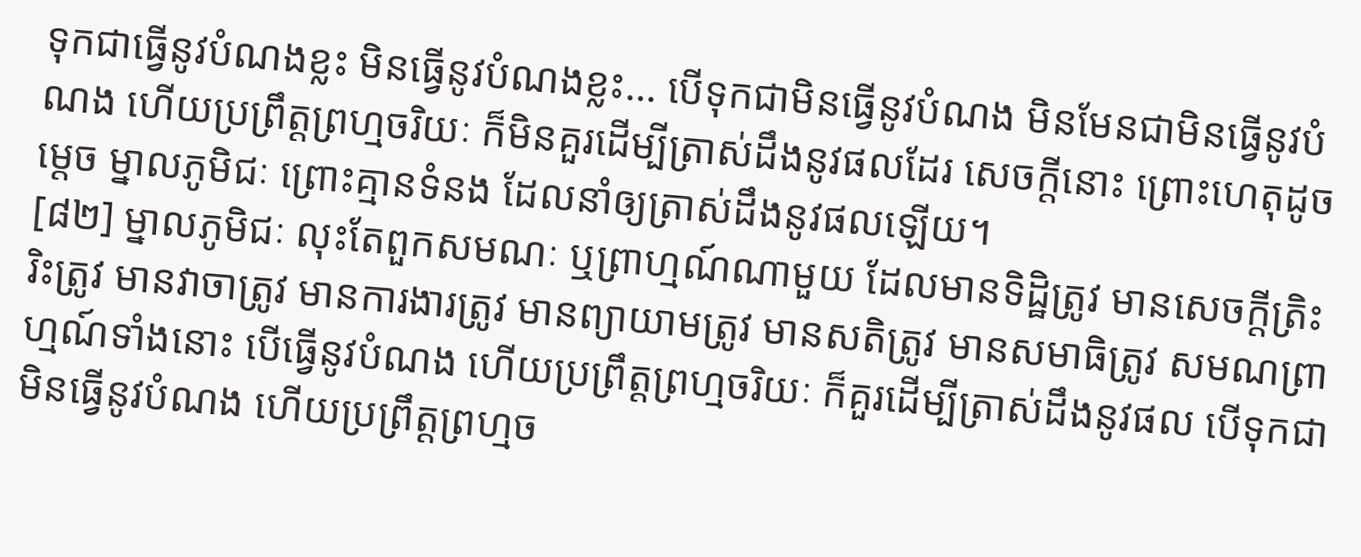ទុកជាធ្វើនូវបំណងខ្លះ មិនធ្វើនូវបំណងខ្លះ… បើទុកជាមិនធ្វើនូវបំណង មិនមែនជាមិនធ្វើនូវបំណង ហើយប្រព្រឹត្តព្រហ្មចរិយៈ ក៏មិនគួរដើម្បីត្រាស់ដឹងនូវផលដែរ សេចក្តីនោះ ព្រោះហេតុដូចម្តេច ម្នាលភូមិជៈ ព្រោះគ្មានទំនង ដែលនាំឲ្យត្រាស់ដឹងនូវផលឡើយ។
[៨២] ម្នាលភូមិជៈ លុះតែពួកសមណៈ ឬព្រាហ្មណ៍ណាមួយ ដែលមានទិដ្ឋិត្រូវ មានសេចក្តីត្រិះរិះត្រូវ មានវាចាត្រូវ មានការងារត្រូវ មានព្យាយាមត្រូវ មានសតិត្រូវ មានសមាធិត្រូវ សមណព្រាហ្មណ៍ទាំងនោះ បើធ្វើនូវបំណង ហើយប្រព្រឹត្តព្រហ្មចរិយៈ ក៏គួរដើម្បីត្រាស់ដឹងនូវផល បើទុកជាមិនធ្វើនូវបំណង ហើយប្រព្រឹត្តព្រហ្មច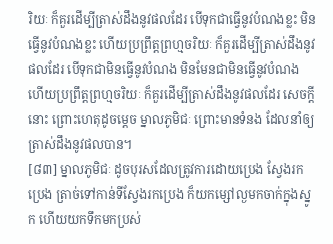រិយៈ ក៏គួរដើម្បីត្រាស់ដឹងនូវផលដែរ បើទុកជាធ្វើនូវបំណងខ្លះ មិនធ្វើនូវបំណងខ្លះ ហើយប្រព្រឹត្តព្រហ្មចរិយៈ ក៏គួរដើម្បីត្រាស់ដឹងនូវផលដែរ បើទុកជាមិនធ្វើនូវបំណង មិនមែនជាមិនធ្វើនូវបំណង ហើយប្រព្រឹត្តព្រហ្មចរិយៈ ក៏គួរដើម្បីត្រាស់ដឹងនូវផលដែរ សេចក្តីនោះ ព្រោះហេតុដូចម្តេច ម្នាលភូមិជៈ ព្រោះមានទំនង ដែលនាំឲ្យត្រាស់ដឹងនូវផលបាន។
[៨៣] ម្នាលភូមិជៈ ដូចបុរសដែលត្រូវការដោយប្រេង ស្វែងរកប្រេង ត្រាច់ទៅកាន់ទីស្វែងរកប្រេង ក៏យកម្សៅល្ងមកចាក់ក្នុងស្នូក ហើយយកទឹកមកប្រស់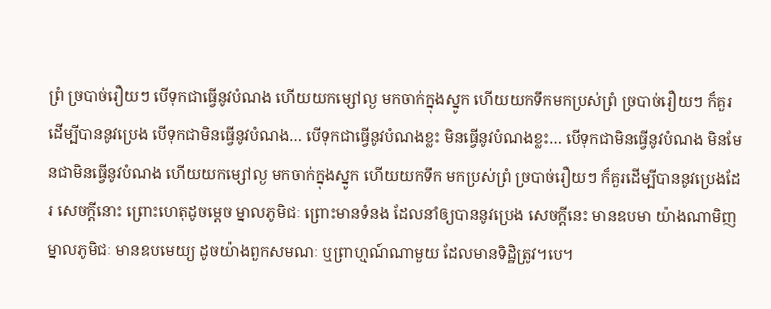ព្រំ ច្របាច់រឿយៗ បើទុកជាធ្វើនូវបំណង ហើយយកម្សៅល្ង មកចាក់ក្នុងស្នូក ហើយយកទឹកមកប្រស់ព្រំ ច្របាច់រឿយៗ ក៏គួរដើម្បីបាននូវប្រេង បើទុកជាមិនធ្វើនូវបំណង… បើទុកជាធ្វើនូវបំណងខ្លះ មិនធ្វើនូវបំណងខ្លះ… បើទុកជាមិនធ្វើនូវបំណង មិនមែនជាមិនធ្វើនូវបំណង ហើយយកម្សៅល្ង មកចាក់ក្នុងស្នូក ហើយយកទឹក មកប្រស់ព្រំ ច្របាច់រឿយៗ ក៏គួរដើម្បីបាននូវប្រេងដែរ សេចក្តីនោះ ព្រោះហេតុដូចម្តេច ម្នាលភូមិជៈ ព្រោះមានទំនង ដែលនាំឲ្យបាននូវប្រេង សេចក្តីនេះ មានឧបមា យ៉ាងណាមិញ ម្នាលភូមិជៈ មានឧបមេយ្យ ដូចយ៉ាងពួកសមណៈ ឬព្រាហ្មណ៍ណាមួយ ដែលមានទិដ្ឋិត្រូវ។បេ។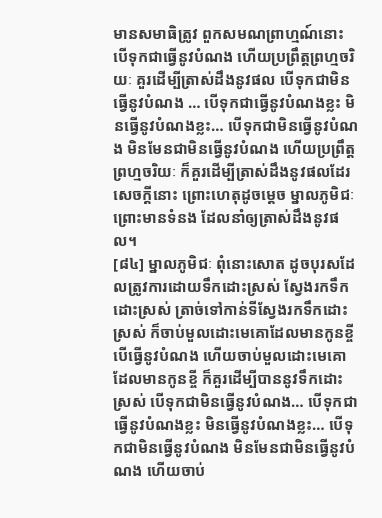មានសមាធិត្រូវ ពួកសមណព្រាហ្មណ៍នោះ បើទុកជាធ្វើនូវបំណង ហើយប្រព្រឹត្តព្រហ្មចរិយៈ គួរដើម្បីត្រាស់ដឹងនូវផល បើទុកជាមិនធ្វើនូវបំណង … បើទុកជាធ្វើនូវបំណងខ្លះ មិនធ្វើនូវបំណងខ្លះ… បើទុកជាមិនធ្វើនូវបំណង មិនមែនជាមិនធ្វើនូវបំណង ហើយប្រព្រឹត្តព្រហ្មចរិយៈ ក៏គួរដើម្បីត្រាស់ដឹងនូវផលដែរ សេចក្តីនោះ ព្រោះហេតុដូចម្តេច ម្នាលភូមិជៈ ព្រោះមានទំនង ដែលនាំឲ្យត្រាស់ដឹងនូវផល។
[៨៤] ម្នាលភូមិជៈ ពុំនោះសោត ដូចបុរសដែលត្រូវការដោយទឹកដោះស្រស់ ស្វែងរកទឹកដោះស្រស់ ត្រាច់ទៅកាន់ទីស្វែងរកទឹកដោះស្រស់ ក៏ចាប់មួលដោះមេគោដែលមានកូនខ្ចី បើធ្វើនូវបំណង ហើយចាប់មួលដោះមេគោ ដែលមានកូនខ្ចី ក៏គួរដើម្បីបាននូវទឹកដោះស្រស់ បើទុកជាមិនធ្វើនូវបំណង… បើទុកជាធ្វើនូវបំណងខ្លះ មិនធ្វើនូវបំណងខ្លះ… បើទុកជាមិនធ្វើនូវបំណង មិនមែនជាមិនធ្វើនូវបំណង ហើយចាប់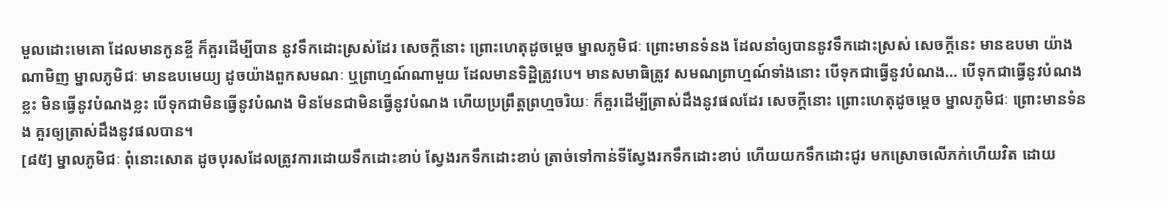មួលដោះមេគោ ដែលមានកូនខ្ចី ក៏គួរដើម្បីបាន នូវទឹកដោះស្រស់ដែរ សេចក្តីនោះ ព្រោះហេតុដូចម្តេច ម្នាលភូមិជៈ ព្រោះមានទំនង ដែលនាំឲ្យបាននូវទឹកដោះស្រស់ សេចក្តីនេះ មានឧបមា យ៉ាងណាមិញ ម្នាលភូមិជៈ មានឧបមេយ្យ ដូចយ៉ាងពួកសមណៈ ឬព្រាហ្មណ៍ណាមួយ ដែលមានទិដ្ឋិត្រូវបេ។ មានសមាធិត្រូវ សមណព្រាហ្មណ៍ទាំងនោះ បើទុកជាធ្វើនូវបំណង… បើទុកជាធ្វើនូវបំណងខ្លះ មិនធ្វើនូវបំណងខ្លះ បើទុកជាមិនធ្វើនូវបំណង មិនមែនជាមិនធ្វើនូវបំណង ហើយប្រព្រឹត្តព្រហ្មចរិយៈ ក៏គួរដើម្បីត្រាស់ដឹងនូវផលដែរ សេចក្តីនោះ ព្រោះហេតុដូចម្តេច ម្នាលភូមិជៈ ព្រោះមានទំនង គួរឲ្យត្រាស់ដឹងនូវផលបាន។
[៨៥] ម្នាលភូមិជៈ ពុំនោះសោត ដូចបុរសដែលត្រូវការដោយទឹកដោះខាប់ ស្វែងរកទឹកដោះខាប់ ត្រាច់ទៅកាន់ទីស្វែងរកទឹកដោះខាប់ ហើយយកទឹកដោះជូរ មកស្រោចលើភក់ហើយវិត ដោយ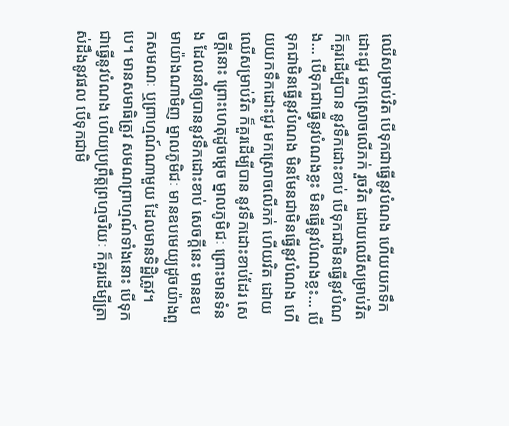ឈើសម្រាប់វិត បើទុកជាធ្វើនូវបំណង ហើយយកទឹកដោះជូរ មកស្រោចលើភក់ រួចវិត ដោយឈើសម្រាប់វិត ក៏គួរដើម្បីបាន នូវទឹកដោះខាប់ បើទុកជាមិនធ្វើនូវបំណង… បើទុកជាធ្វើនូវបំណងខ្លះ មិនធ្វើនូវបំណងខ្លះ… បើទុកជាមិនធ្វើនូវបំណង មិនមែនជាមិនធ្វើនូវបំណង ហើយយកទឹកដោះជូរ មកស្រោចលើភក់ ហើយវិត ដោយឈើសម្រាប់វិត ក៏គួរដើម្បីបាន នូវទឹកដោះខាប់ដែរ សេចក្តីនោះ ព្រោះហេតុដូចម្តេច ម្នាលភូមិជៈ ព្រោះមានទំនង ដែលនាំឲ្យបាននូវទឹកដោះខាប់ សេចក្តីនេះ មានឧបមាយ៉ាងណាមិញ ម្នាលភូមិជៈ មានឧបមេយ្យដូចយ៉ាងពួកសមណៈ ឬព្រាហ្មណ៍ណាមួយ ដែលមានទិដ្ឋិត្រូវ។បេ។ មានសមាធិត្រូវ សមណព្រាហ្មណ៍ទាំងនោះ បើទុកជាធ្វើនូវបំណង ហើយប្រព្រឹត្តព្រហ្មចរិយៈ ក៏គួរដើម្បីត្រាស់ដឹងនូវផល បើទុកជាមិ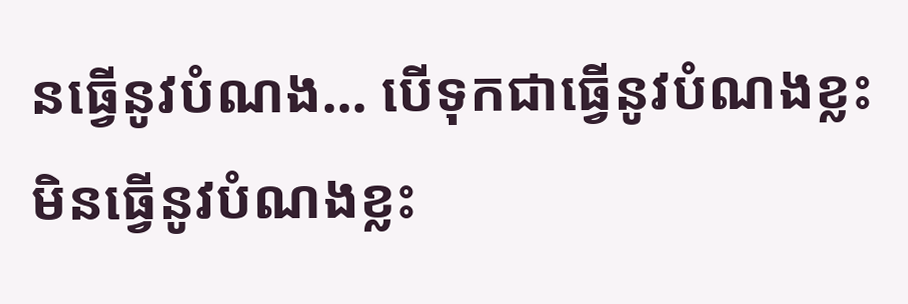នធ្វើនូវបំណង… បើទុកជាធ្វើនូវបំណងខ្លះ មិនធ្វើនូវបំណងខ្លះ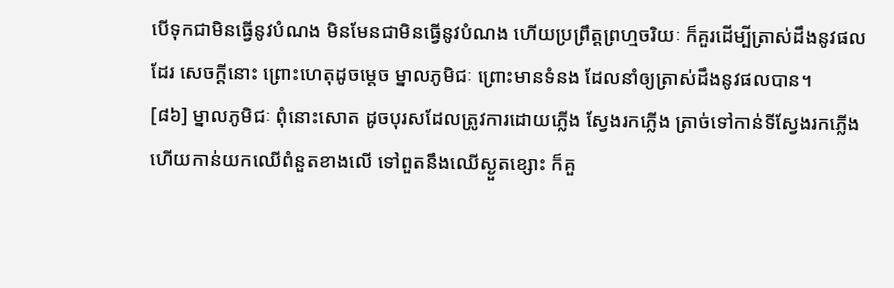បើទុកជាមិនធ្វើនូវបំណង មិនមែនជាមិនធ្វើនូវបំណង ហើយប្រព្រឹត្តព្រហ្មចរិយៈ ក៏គួរដើម្បីត្រាស់ដឹងនូវផលដែរ សេចក្តីនោះ ព្រោះហេតុដូចម្តេច ម្នាលភូមិជៈ ព្រោះមានទំនង ដែលនាំឲ្យត្រាស់ដឹងនូវផលបាន។
[៨៦] ម្នាលភូមិជៈ ពុំនោះសោត ដូចបុរសដែលត្រូវការដោយភ្លើង ស្វែងរកភ្លើង ត្រាច់ទៅកាន់ទីស្វែងរកភ្លើង ហើយកាន់យកឈើពំនួតខាងលើ ទៅពួតនឹងឈើស្ងួតខ្សោះ ក៏គួ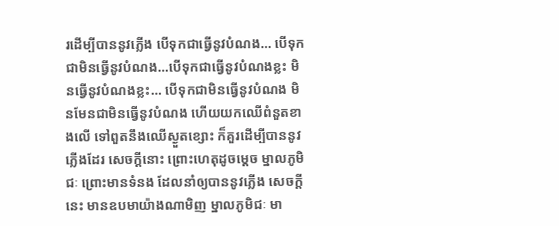រដើម្បីបាននូវភ្លើង បើទុកជាធ្វើនូវបំណង… បើទុកជាមិនធ្វើនូវបំណង…បើទុកជាធ្វើនូវបំណងខ្លះ មិនធ្វើនូវបំណងខ្លះ… បើទុកជាមិនធ្វើនូវបំណង មិនមែនជាមិនធ្វើនូវបំណង ហើយយកឈើពំនួតខាងលើ ទៅពួតនឹងឈើស្ងួតខ្សោះ ក៏គួរដើម្បីបាននូវភ្លើងដែរ សេចក្តីនោះ ព្រោះហេតុដូចម្តេច ម្នាលភូមិជៈ ព្រោះមានទំនង ដែលនាំឲ្យបាននូវភ្លើង សេចក្តីនេះ មានឧបមាយ៉ាងណាមិញ ម្នាលភូមិជៈ មា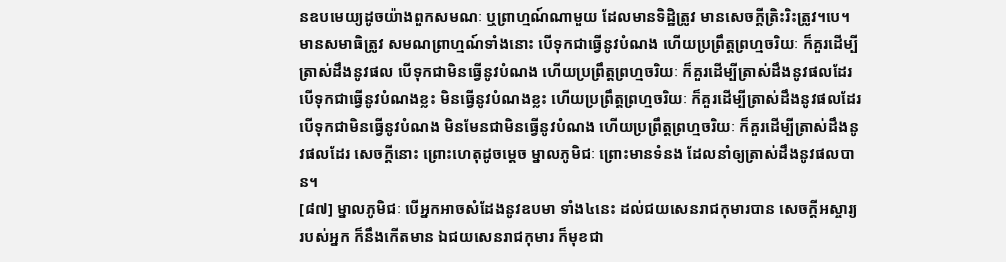នឧបមេយ្យដូចយ៉ាងពួកសមណៈ ឬព្រាហ្មណ៍ណាមួយ ដែលមានទិដ្ឋិត្រូវ មានសេចក្តីត្រិះរិះត្រូវ។បេ។ មានសមាធិត្រូវ សមណព្រាហ្មណ៍ទាំងនោះ បើទុកជាធ្វើនូវបំណង ហើយប្រព្រឹត្តព្រហ្មចរិយៈ ក៏គួរដើម្បីត្រាស់ដឹងនូវផល បើទុកជាមិនធ្វើនូវបំណង ហើយប្រព្រឹត្តព្រហ្មចរិយៈ ក៏គួរដើម្បីត្រាស់ដឹងនូវផលដែរ បើទុកជាធ្វើនូវបំណងខ្លះ មិនធ្វើនូវបំណងខ្លះ ហើយប្រព្រឹត្តព្រហ្មចរិយៈ ក៏គួរដើម្បីត្រាស់ដឹងនូវផលដែរ បើទុកជាមិនធ្វើនូវបំណង មិនមែនជាមិនធ្វើនូវបំណង ហើយប្រព្រឹត្តព្រហ្មចរិយៈ ក៏គួរដើម្បីត្រាស់ដឹងនូវផលដែរ សេចក្តីនោះ ព្រោះហេតុដូចម្តេច ម្នាលភូមិជៈ ព្រោះមានទំនង ដែលនាំឲ្យត្រាស់ដឹងនូវផលបាន។
[៨៧] ម្នាលភូមិជៈ បើអ្នកអាចសំដែងនូវឧបមា ទាំង៤នេះ ដល់ជយសេនរាជកុមារបាន សេចក្តីអស្ចារ្យរបស់អ្នក ក៏នឹងកើតមាន ឯជយសេនរាជកុមារ ក៏មុខជា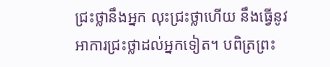ជ្រះថ្លានឹងអ្នក លុះជ្រះថ្លាហើយ នឹងធ្វើនូវអាការជ្រះថ្លាដល់អ្នកទៀត។ បពិត្រព្រះ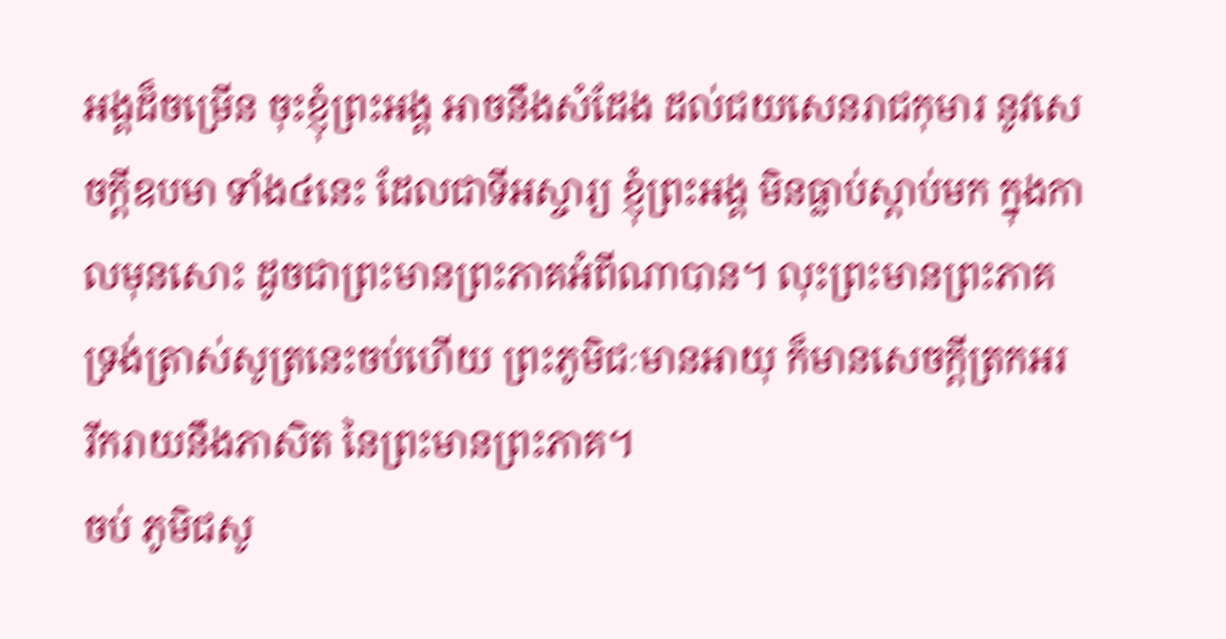អង្គដ៏ចម្រើន ចុះខ្ញុំព្រះអង្គ អាចនឹងសំដែង ដល់ជយសេនរាជកុមារ នូវសេចក្តីឧបមា ទាំង៤នេះ ដែលជាទីអស្ចារ្យ ខ្ញុំព្រះអង្គ មិនធ្លាប់ស្តាប់មក ក្នុងកាលមុនសោះ ដូចជាព្រះមានព្រះភាគអំពីណាបាន។ លុះព្រះមានព្រះភាគ ទ្រង់ត្រាស់សូត្រនេះចប់ហើយ ព្រះភូមិជៈមានអាយុ ក៏មានសេចក្តីត្រកអរ រីករាយនឹងភាសិត នៃព្រះមានព្រះភាគ។
ចប់ ភូមិជសូ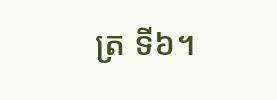ត្រ ទី៦។